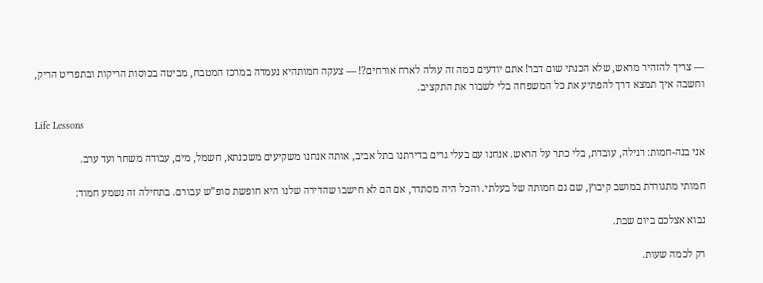— צריך להזהיר מראש, שלא הכנתי שום דבר! אתם יודעים כמה זה עולה לארח אורחים?! — צעקה חמותהיא נעמדה במרכז המטבח, מביטה בכוסות הריקות ובתפריט הריק, וחשבה איך תמצא דרך להפתיע את כל המשפחה בלי לשבור את התקציב.

Life Lessons

אני בנה-חמות: רגילה, עובדת, בלי כתר על הראש. אנחנו עם בעלי גרים בדירתנו בתל אביב, אותה אנחנו משקיעים משכנתא, חשמל, מים, עבודה משחר ועד ערב.

חמותי מתגוררת במושב קיבוץ, שם גם חמותה של בעלתי. והכל היה מסתדר, אם הם לא חישבו שהדירה שלנו היא חופשת סופ”ש עבורם. בתחילה זה נשמע חמוד:

נבוא אצלכם ביום שבת.

רק לכמה שעות.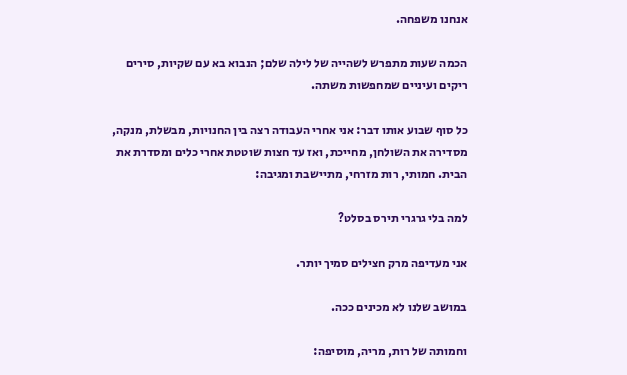אנחנו משפחה.

הכמה שעות מתפרש לשהייה של לילה שלם; הנבוא בא עם שקיות, סירים ריקים ועיניים שמחפשות משתה.

כל סוף שבוע אותו דבר: אני אחרי העבודה רצה בין החנויות, מבשלת, מנקה, מסדירה את השולחן, מחייכת, ואז עד חצות שוטטת אחרי כלים ומסדרת את הבית. חמותי, רות מזרחי, מתיישבת ומגיבה:

למה בלי גרגרי תירס בסלט?

אני מעדיפה מרק חצילים סמיך יותר.

במושב שלנו לא מכינים ככה.

וחמותה של רות, מריה, מוסיפה: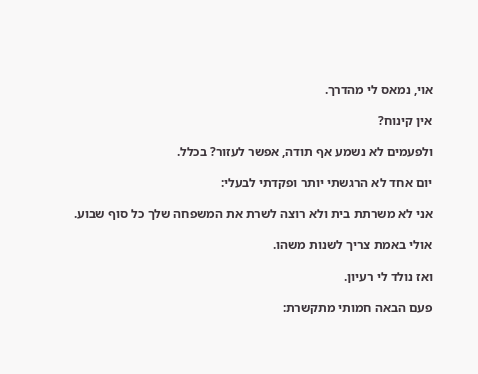אוי, נמאס לי מהדרך.

אין קינוח?

ולפעמים לא נשמע אף תודה, אפשר לעזור? בכלל.

יום אחד לא הרגשתי יותר ופקדתי לבעלי:

אני לא משרתת בית ולא רוצה לשרת את המשפחה שלך כל סוף שבוע.

אולי באמת צריך לשנות משהו.

ואז נולד לי רעיון.

פעם הבאה חמותי מתקשרת: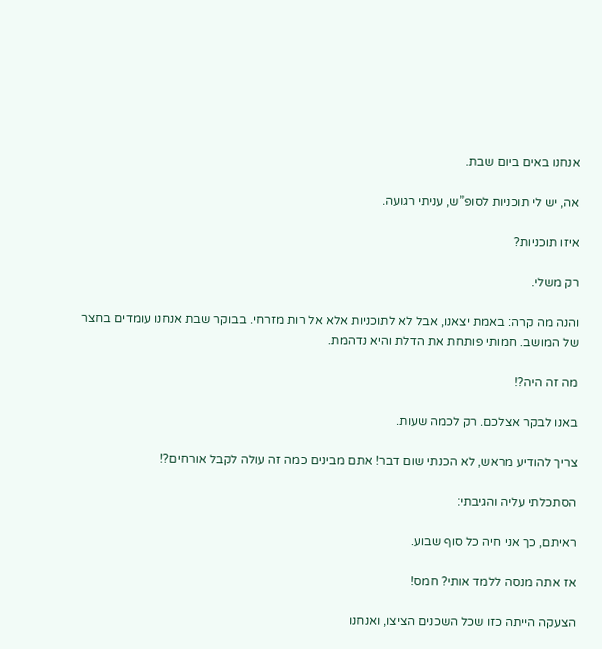אנחנו באים ביום שבת.

אה, יש לי תוכניות לסופ”ש, עניתי רגועה.

איזו תוכניות?

רק משלי.

והנה מה קרה: באמת יצאנו, אבל לא לתוכניות אלא אל רות מזרחי. בבוקר שבת אנחנו עומדים בחצר של המושב. חמותי פותחת את הדלת והיא נדהמת.

מה זה היה?!

באנו לבקר אצלכם. רק לכמה שעות.

צריך להודיע מראש, לא הכנתי שום דבר! אתם מבינים כמה זה עולה לקבל אורחים?!

הסתכלתי עליה והגיבתי:

ראיתם, כך אני חיה כל סוף שבוע.

אז אתה מנסה ללמד אותי? חמס!

הצעקה הייתה כזו שכל השכנים הציצו, ואנחנו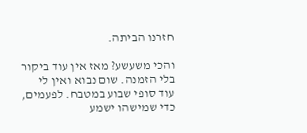חזרנו הביתה.

והכי משעשע? מאז אין עוד ביקור בלי הזמנה. שום נבוא ואין לי עוד סופי שבוע במטבח. לפעמים, כדי שמישהו ישמע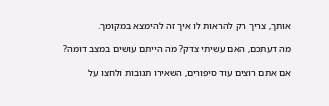אותך, צריך רק להראות לו איך זה להימצא במקומך.

מה דעתכם, האם עשיתי צדק? מה הייתם עושים במצב דומה?

אם אתם רוצים עוד סיפורים, השאירו תגובות ולחצו על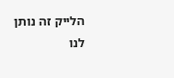הלייק זה נותן לנו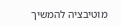מוטיבציה להמשיך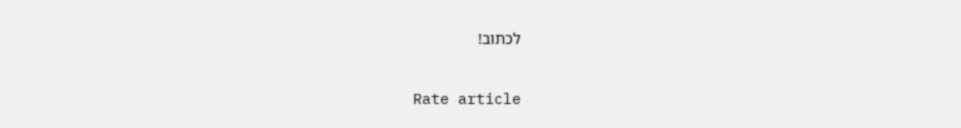לכתוב!

Rate article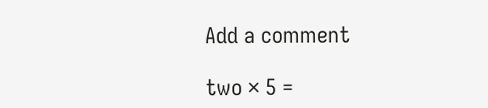Add a comment

two × 5 =